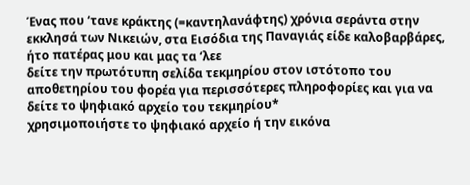Ένας που ‘τανε κράκτης (=καντηλανάφτης) χρόνια σεράντα στην εκκλησά των Νικειών, στα Εισόδια της Παναγιάς είδε καλοβαρβάρες, ήτο πατέρας μου και μας τα ‘λεε
δείτε την πρωτότυπη σελίδα τεκμηρίου στον ιστότοπο του αποθετηρίου του φορέα για περισσότερες πληροφορίες και για να δείτε το ψηφιακό αρχείο του τεκμηρίου*
χρησιμοποιήστε το ψηφιακό αρχείο ή την εικόνα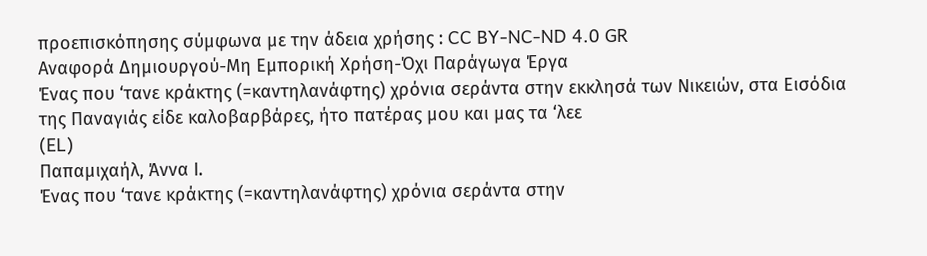προεπισκόπησης σύμφωνα με την άδεια χρήσης : CC BY-NC-ND 4.0 GR
Αναφορά Δημιουργού-Μη Εμπορική Χρήση-Όχι Παράγωγα Έργα
Ένας που ‘τανε κράκτης (=καντηλανάφτης) χρόνια σεράντα στην εκκλησά των Νικειών, στα Εισόδια της Παναγιάς είδε καλοβαρβάρες, ήτο πατέρας μου και μας τα ‘λεε
(EL)
Παπαμιχαήλ, Άννα Ι.
Ένας που ‘τανε κράκτης (=καντηλανάφτης) χρόνια σεράντα στην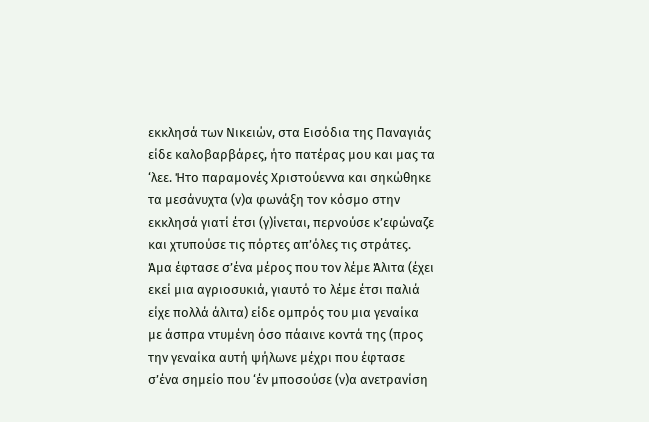εκκλησά των Νικειών, στα Εισόδια της Παναγιάς είδε καλοβαρβάρες, ήτο πατέρας μου και μας τα ‘λεε. Ήτο παραμονές Χριστούεννα και σηκώθηκε τα μεσάνυχτα (ν)α φωνάξη τον κόσμο στην εκκλησά γιατί έτσι (γ)ίνεται, περνούσε κ’εφώναζε και χτυπούσε τις πόρτες απ’όλες τις στράτες. Άμα έφτασε σ’ένα μέρος που τον λέμε Άλιτα (έχει εκεί μια αγριοσυκιά, γιαυτό το λέμε έτσι παλιά είχε πολλά άλιτα) είδε ομπρός του μια γεναίκα με άσπρα ντυμένη όσο πάαινε κοντά της (προς την γεναίκα αυτή ψήλωνε μέχρι που έφτασε σ’ένα σημείο που ‘έν μποσούσε (ν)α ανετρανίση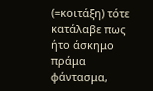(=κοιτάξη) τότε κατάλαβε πως ήτο άσκημο πράμα φάντασμα,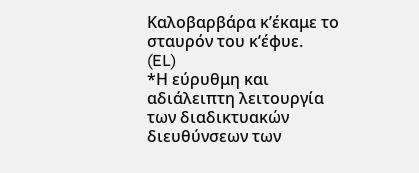Καλοβαρβάρα κ’έκαμε το σταυρόν του κ’έφυε.
(EL)
*Η εύρυθμη και αδιάλειπτη λειτουργία των διαδικτυακών διευθύνσεων των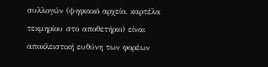συλλογών (ψηφιακό αρχείο, καρτέλα τεκμηρίου στο αποθετήριο) είναι αποκλειστική ευθύνη των φορέων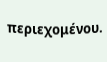περιεχομένου.